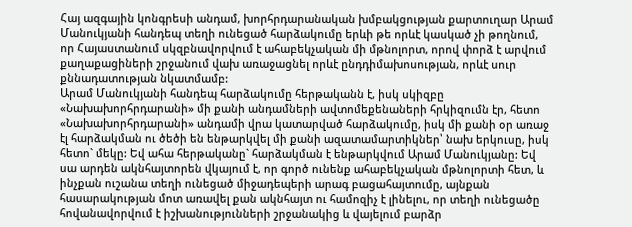Հայ ազգային կոնգրեսի անդամ, խորհրդարանական խմբակցության քարտուղար Արամ Մանուկյանի հանդեպ տեղի ունեցած հարձակումը երևի թե որևէ կասկած չի թողնում, որ Հայաստանում սկզբնավորվում է ահաբեկչական մի մթնոլորտ, որով փորձ է արվում քաղաքացիների շրջանում վախ առաջացնել որևէ ընդդիմախոսության, որևէ սուր քննադատության նկատմամբ:
Արամ Մանուկյանի հանդեպ հարձակումը հերթականն է, իսկ սկիզբը «Նախախորհրդարանի» մի քանի անդամների ավտոմեքենաների հրկիզումն էր, հետո «Նախախորհրդարանի» անդամի վրա կատարված հարձակումը, իսկ մի քանի օր առաջ էլ հարձակման ու ծեծի են ենթարկվել մի քանի ազատամարտիկներ՝ նախ երկուսը, իսկ հետո` մեկը: Եվ ահա հերթականը` հարձակման է ենթարկվում Արամ Մանուկյանը: Եվ սա արդեն ակնհայտորեն վկայում է, որ գործ ունենք ահաբեկչական մթնոլորտի հետ, և ինչքան ուշանա տեղի ունեցած միջադեպերի արագ բացահայտումը, այնքան հասարակության մոտ առավել քան ակնհայտ ու համոզիչ է լինելու, որ տեղի ունեցածը հովանավորվում է իշխանությունների շրջանակից և վայելում բարձր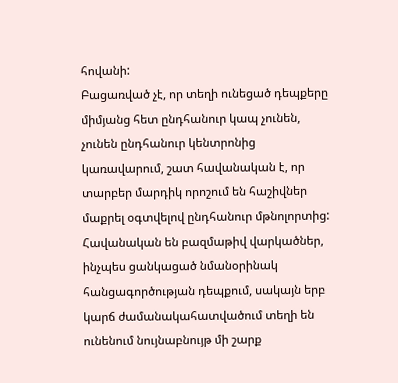հովանի:
Բացառված չէ, որ տեղի ունեցած դեպքերը միմյանց հետ ընդհանուր կապ չունեն, չունեն ընդհանուր կենտրոնից կառավարում, շատ հավանական է, որ տարբեր մարդիկ որոշում են հաշիվներ մաքրել օգտվելով ընդհանուր մթնոլորտից: Հավանական են բազմաթիվ վարկածներ, ինչպես ցանկացած նմանօրինակ հանցագործության դեպքում, սակայն երբ կարճ ժամանակահատվածում տեղի են ունենում նույնաբնույթ մի շարք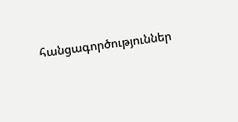հանցագործություններ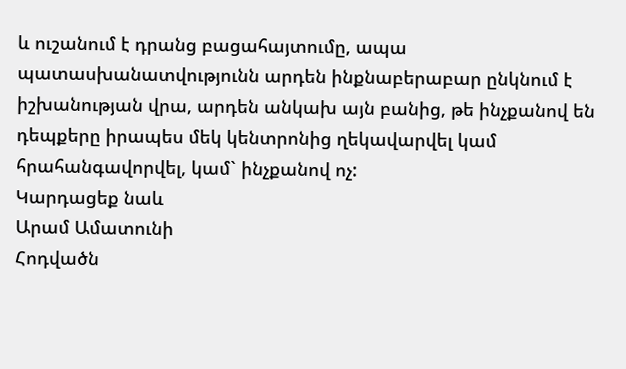և ուշանում է դրանց բացահայտումը, ապա պատասխանատվությունն արդեն ինքնաբերաբար ընկնում է իշխանության վրա, արդեն անկախ այն բանից, թե ինչքանով են դեպքերը իրապես մեկ կենտրոնից ղեկավարվել կամ հրահանգավորվել, կամ` ինչքանով ոչ:
Կարդացեք նաև
Արամ Ամատունի
Հոդվածն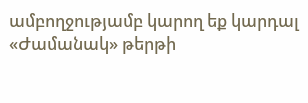ամբողջությամբ կարող եք կարդալ «Ժամանակ» թերթի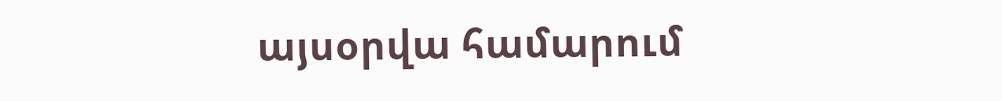այսօրվա համարում